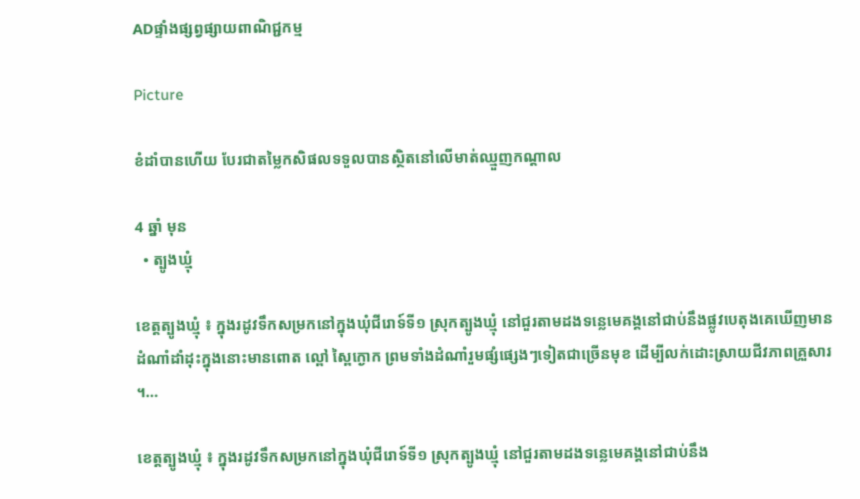ADផ្ទាំងផ្សព្វផ្សាយពាណិជ្ជកម្ម

Picture

ខំដាំបានហើយ បែរជាតម្លៃកសិផលទទួលបានស្ថិតនៅលើមាត់ឈ្មួញកណ្ដាល

4 ឆ្នាំ មុន
  • ត្បូងឃ្មុំ

ខេត្តត្បូងឃ្មុំ ៖ ក្នុងរដូវទឹកសម្រកនៅក្នុងឃុំជីរោទ៍ទី១ ស្រុកត្បូងឃ្មុំ នៅជួរតាមដងទន្លេមេគង្គនៅជាប់នឹងផ្លូវបេតុងគេឃើញមានដំណាំដាំដុះក្នុងនោះមានពោត ល្ពៅ ស្ពៃក្ងោក ព្រមទាំងដំណាំរួមផ្សំផ្សេងៗទៀតជាច្រើនមុខ ដើម្បីលក់ដោះស្រាយជីវភាពគ្រួសារ ។…

ខេត្តត្បូងឃ្មុំ ៖ ក្នុងរដូវទឹកសម្រកនៅក្នុងឃុំជីរោទ៍ទី១ ស្រុកត្បូងឃ្មុំ នៅជួរតាមដងទន្លេមេគង្គនៅជាប់នឹង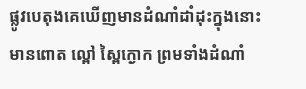ផ្លូវបេតុងគេឃើញមានដំណាំដាំដុះក្នុងនោះមានពោត ល្ពៅ ស្ពៃក្ងោក ព្រមទាំងដំណាំ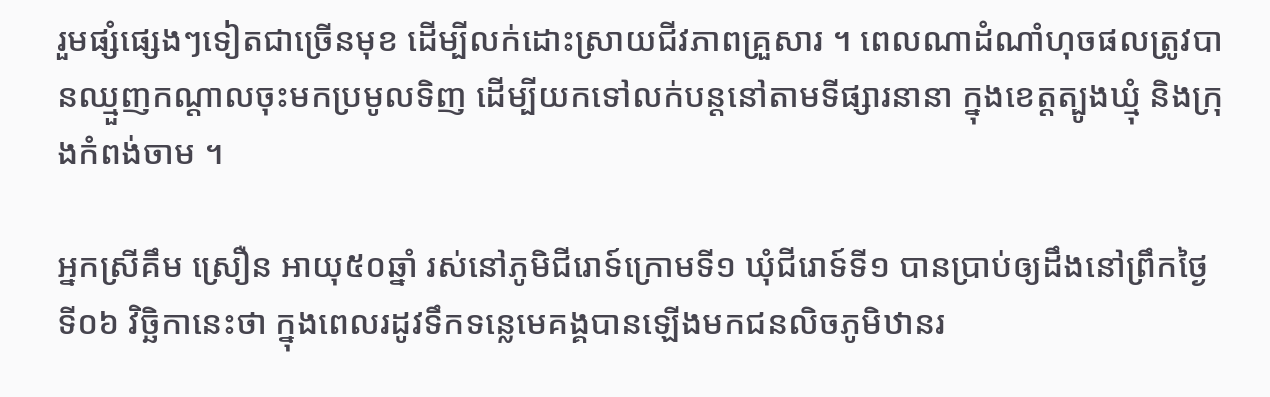រួមផ្សំផ្សេងៗទៀតជាច្រើនមុខ ដើម្បីលក់ដោះស្រាយជីវភាពគ្រួសារ ។ ពេលណាដំណាំហុចផលត្រូវបានឈ្មួញកណ្ដាលចុះមកប្រមូលទិញ ដើម្បីយកទៅលក់បន្តនៅតាមទីផ្សារនានា ក្នុងខេត្តត្បូងឃ្មុំ និងក្រុងកំពង់ចាម ។

អ្នកស្រីគឹម ស្រឿន អាយុ៥០ឆ្នាំ រស់នៅភូមិជីរោទ៍ក្រោមទី១ ឃុំជីរោទ៍ទី១ បានប្រាប់ឲ្យដឹងនៅព្រឹកថ្ងៃទី០៦ វិច្ឆិកានេះថា ក្នុងពេលរដូវទឹកទន្លេមេគង្គបានឡើងមកជនលិចភូមិឋានរ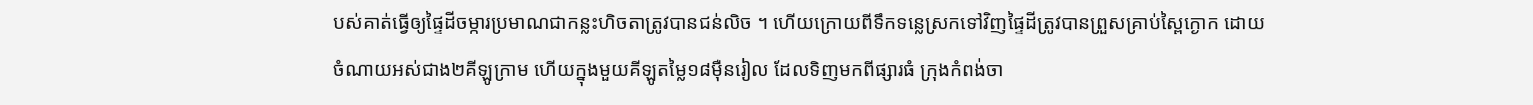បស់គាត់ធ្វើឲ្យផ្ទៃដីចម្ការប្រមាណជាកន្លះហិចតាត្រូវបានជន់លិច ។ ហើយក្រោយពីទឹកទន្លេស្រកទៅវិញផ្ទៃដីត្រូវបានព្រួសគ្រាប់ស្ពៃក្ងោក ដោយចំណាយអស់ជាង២គីឡូក្រាម ហើយក្នុងមួយគីឡូតម្លៃ១៨ម៉ឺនរៀល ដែលទិញមកពីផ្សារធំ ក្រុងកំពង់ចា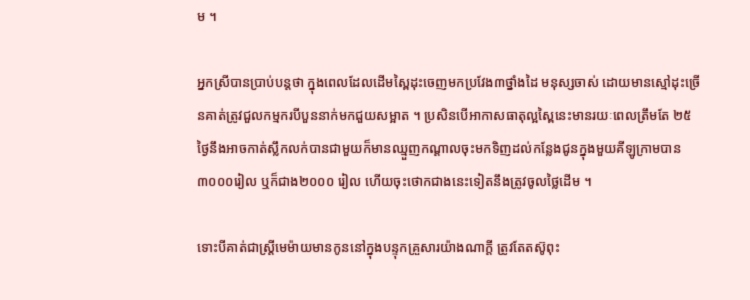ម ។

អ្នកស្រីបានប្រាប់បន្តថា ក្នុងពេលដែលដើមស្ពៃដុះចេញមកប្រវែង៣ថ្នាំងដៃ មនុស្សចាស់ ដោយមានស្មៅដុះច្រើនគាត់ត្រូវជួលកម្មករបីបួននាក់មកជួយសម្អាត ។ ប្រសិនបើអាកាសធាតុល្អស្ពៃនេះមានរយៈពេលត្រឹមតែ ២៥ថ្ងៃនឹងអាចកាត់ស្លឹកលក់បានជាមួយក៏មានឈ្មួញកណ្ដាលចុះមកទិញដល់កន្លែងជូនក្នុងមួយគីឡូក្រាមបាន ៣០០០រៀល ឬក៏ជាង២០០០ រៀល ហើយចុះថោកជាងនេះទៀតនឹងត្រូវចូលថ្លៃដើម ។

ទោះបីគាត់ជាស្ត្រីមេម៉ាយមានកូននៅក្នុងបន្ទុកគ្រួសារយ៉ាងណាក្តី ត្រូវតែតស៊ូពុះ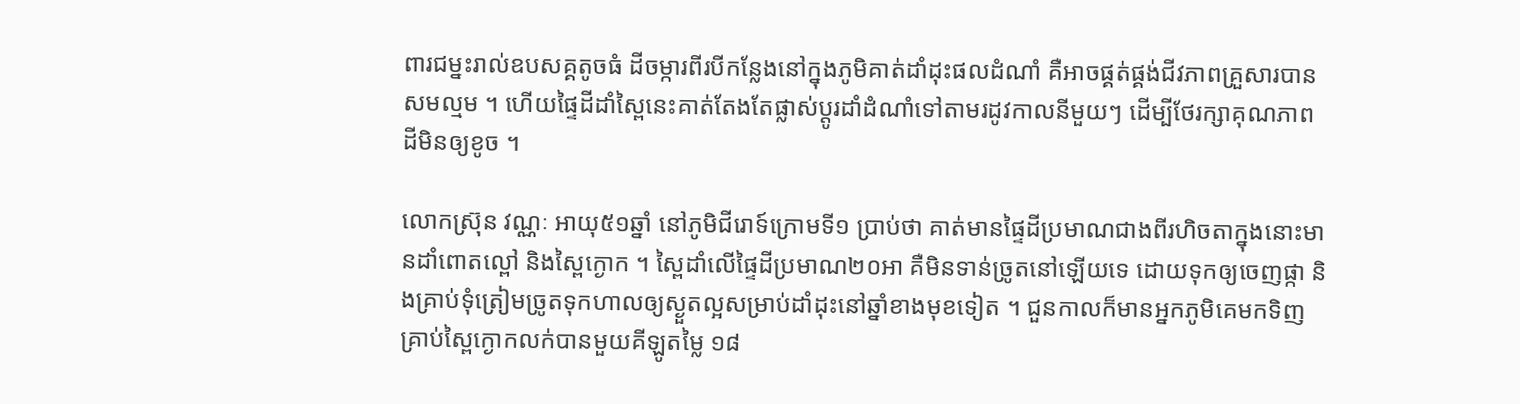ពារជម្នះរាល់ឧបសគ្គតូចធំ ដីចម្ការពីរបីកន្លែងនៅក្នុងភូមិគាត់ដាំដុះផលដំណាំ គឺអាចផ្គត់ផ្គង់ជីវភាពគ្រួសារបានសមល្មម ។ ហើយផ្ទៃដីដាំស្ពៃនេះគាត់តែងតែផ្លាស់ប្ដូរដាំដំណាំទៅតាមរដូវកាលនីមួយៗ ដើម្បីថែរក្សាគុណភាពដីមិនឲ្យខូច ។

លោកស្រ៊ុន វណ្ណៈ អាយុ៥១ឆ្នាំ នៅភូមិជីរោទ៍ក្រោមទី១ ប្រាប់ថា គាត់មានផ្ទៃដីប្រមាណជាងពីរហិចតាក្នុងនោះមានដាំពោតល្ពៅ និងស្ពៃក្ងោក ។ ស្ពៃដាំលើផ្ទៃដីប្រមាណ២០អា គឺមិនទាន់ច្រូតនៅឡើយទេ ដោយទុកឲ្យចេញផ្កា និងគ្រាប់ទុំត្រៀមច្រូតទុកហាលឲ្យស្ងួតល្អសម្រាប់ដាំដុះនៅឆ្នាំខាងមុខទៀត ។ ជួនកាលក៏មានអ្នកភូមិគេមកទិញគ្រាប់ស្ពៃក្ងោកលក់បានមួយគីឡូតម្លៃ ១៨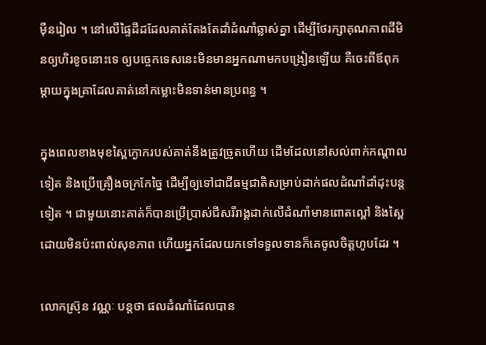ម៉ឺនរៀល ។ នៅលើផ្ទៃដីដដែលគាត់តែងតែដាំដំណាំឆ្លាស់គ្នា ដើម្បីថែរក្សាគុណភាពដីមិនឲ្យហិរខូចនោះទេ ឲ្យបច្ចេកទេសនេះមិនមានអ្នកណាមកបង្រៀនឡើយ គឺចេះពីឪពុកម្ដាយក្នុងគ្រាដែលគាត់នៅកម្លោះមិនទាន់មានប្រពន្ធ ។

ក្នុងពេលខាងមុខស្ពៃក្ងោករបស់គាត់នឹងត្រូវច្រូតហើយ ដើមដែលនៅសល់ពាក់កណ្ដាលទៀត និងប្រើគ្រឿងចក្រកែច្នៃ ដើម្បីឲ្យទៅជាជីធម្មជាតិសម្រាប់ដាក់ផលដំណាំដាំដុះបន្តទៀត ។ ជាមួយនោះគាត់ក៏បានប្រើប្រាស់ជីសរីរាង្គដាក់លើដំណាំមានពោតល្ពៅ និងស្ពៃដោយមិនប៉ះពាល់សុខភាព ហើយអ្នកដែលយកទៅទទួលទានក៏គេចូលចិត្តហូបដែរ ។

លោកស្រ៊ុន វណ្ណៈ បន្តថា ផលដំណាំដែលបាន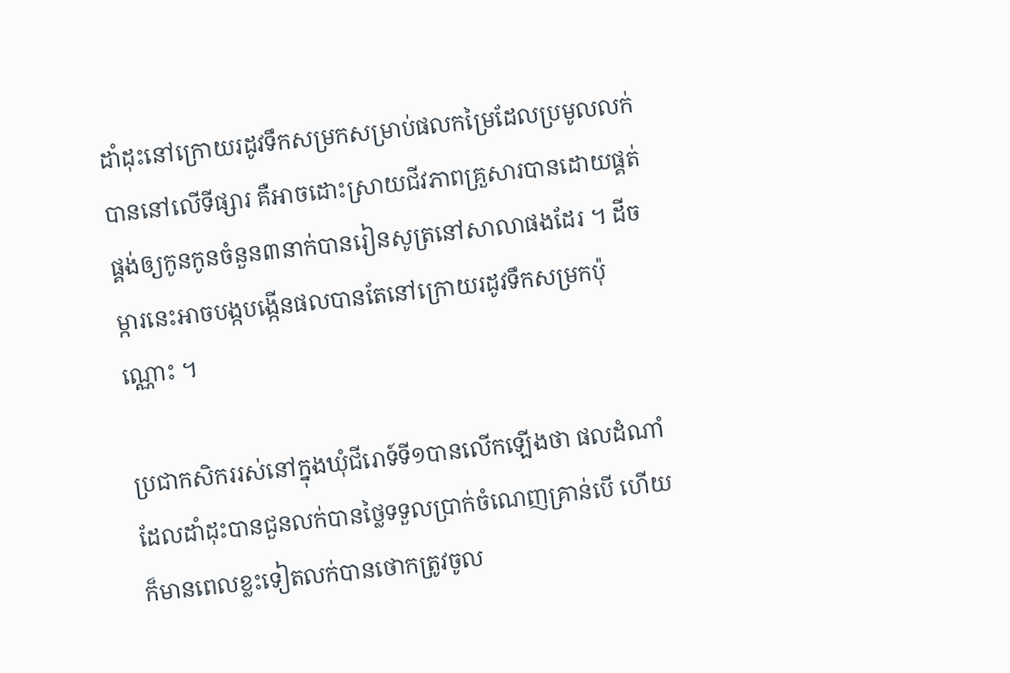ដាំដុះនៅក្រោយរដូវទឹកសម្រកសម្រាប់ផលកម្រៃដែលប្រមូលលក់បាននៅលើទីផ្សារ គឺអាចដោះស្រាយជីវភាពគ្រួសារបានដោយផ្គត់ផ្គង់ឲ្យកូនកូនចំនួន៣នាក់បានរៀនសូត្រនៅសាលាផងដែរ ។ ដីចម្ការនេះអាចបង្កបង្កើនផលបានតែនៅក្រោយរដូវទឹកសម្រកប៉ុណ្ណោះ ។

ប្រជាកសិកររស់នៅក្នុងឃុំជីរោទ៍ទី១បានលើកឡើងថា ផលដំណាំដែលដាំដុះបានជួនលក់បានថ្លៃទទួលប្រាក់ចំណេញគ្រាន់បើ ហើយក៏មានពេលខ្លះទៀតលក់បានថោកត្រូវចូល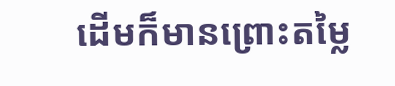ដើមក៏មានព្រោះតម្លៃ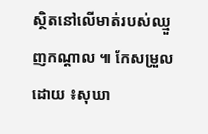ស្ថិតនៅលើមាត់របស់ឈ្មួញកណ្ដាល ៕ កែសម្រួលដោយ ៖សុឃា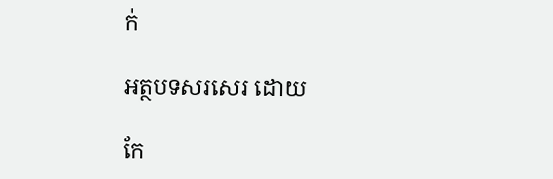ក់

អត្ថបទសរសេរ ដោយ

កែ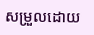សម្រួលដោយ